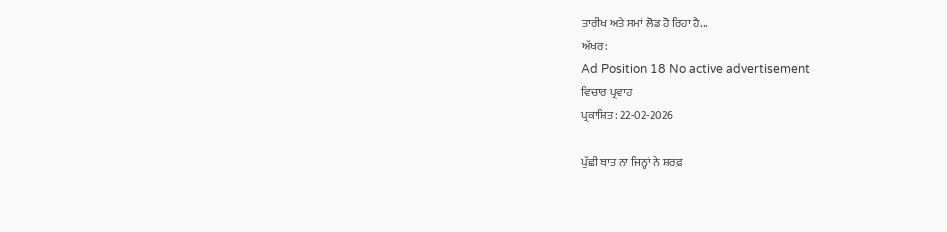ਤਾਰੀਖ ਅਤੇ ਸਮਾਂ ਲੋਡ ਹੋ ਰਿਹਾ ਹੈ...
ਅੱਖਰ:
Ad Position 18 No active advertisement
ਵਿਚਾਰ ਪ੍ਰਵਾਹ
ਪ੍ਰਕਾਸ਼ਿਤ: 22-02-2026

ਪੁੱਛੀ ਬਾਤ ਨਾ ਜਿਨ੍ਹਾਂ ਨੇ ਸ਼ਰਫ਼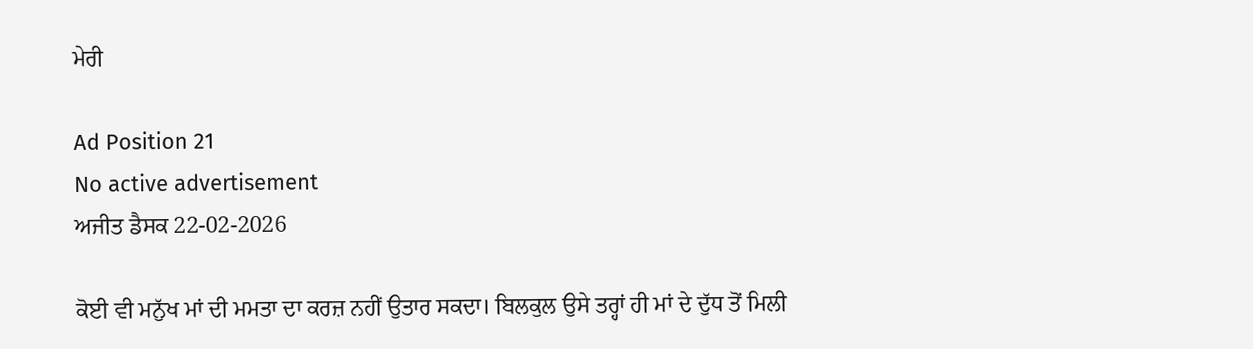ਮੇਰੀ

Ad Position 21
No active advertisement
ਅਜੀਤ ਡੈਸਕ 22-02-2026

ਕੋਈ ਵੀ ਮਨੁੱਖ ਮਾਂ ਦੀ ਮਮਤਾ ਦਾ ਕਰਜ਼ ਨਹੀਂ ਉਤਾਰ ਸਕਦਾ। ਬਿਲਕੁਲ ਉਸੇ ਤਰ੍ਹਾਂ ਹੀ ਮਾਂ ਦੇ ਦੁੱਧ ਤੋਂ ਮਿਲੀ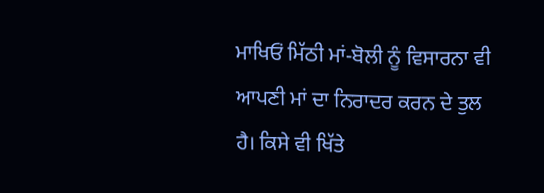ਮਾਖਿਓਂ ਮਿੱਠੀ ਮਾਂ-ਬੋਲੀ ਨੂੰ ਵਿਸਾਰਨਾ ਵੀ ਆਪਣੀ ਮਾਂ ਦਾ ਨਿਰਾਦਰ ਕਰਨ ਦੇ ਤੁਲ ਹੈ। ਕਿਸੇ ਵੀ ਖਿੱਤੇ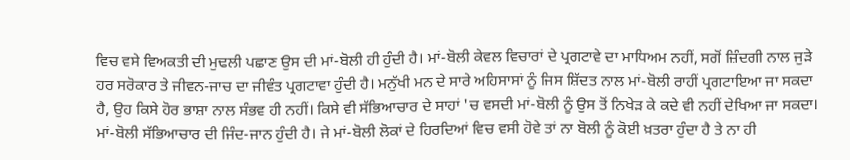ਵਿਚ ਵਸੇ ਵਿਅਕਤੀ ਦੀ ਮੁਢਲੀ ਪਛਾਣ ਉਸ ਦੀ ਮਾਂ-ਬੋਲੀ ਹੀ ਹੁੰਦੀ ਹੈ। ਮਾਂ-ਬੋਲੀ ਕੇਵਲ ਵਿਚਾਰਾਂ ਦੇ ਪ੍ਰਗਟਾਵੇ ਦਾ ਮਾਧਿਅਮ ਨਹੀਂ, ਸਗੋਂ ਜ਼ਿੰਦਗੀ ਨਾਲ ਜੁੜੇ ਹਰ ਸਰੋਕਾਰ ਤੇ ਜੀਵਨ-ਜਾਚ ਦਾ ਜੀਵੰਤ ਪ੍ਰਗਟਾਵਾ ਹੁੰਦੀ ਹੈ। ਮਨੁੱਖੀ ਮਨ ਦੇ ਸਾਰੇ ਅਹਿਸਾਸਾਂ ਨੂੰ ਜਿਸ ਸ਼ਿੱਦਤ ਨਾਲ ਮਾਂ-ਬੋਲੀ ਰਾਹੀਂ ਪ੍ਰਗਟਾਇਆ ਜਾ ਸਕਦਾ ਹੈ, ਉਹ ਕਿਸੇ ਹੋਰ ਭਾਸ਼ਾ ਨਾਲ ਸੰਭਵ ਹੀ ਨਹੀਂ। ਕਿਸੇ ਵੀ ਸੱਭਿਆਚਾਰ ਦੇ ਸਾਹਾਂ 'ਚ ਵਸਦੀ ਮਾਂ-ਬੋਲੀ ਨੂੰ ਉਸ ਤੋਂ ਨਿਖੇੜ ਕੇ ਕਦੇ ਵੀ ਨਹੀਂ ਦੇਖਿਆ ਜਾ ਸਕਦਾ। ਮਾਂ-ਬੋਲੀ ਸੱਭਿਆਚਾਰ ਦੀ ਜਿੰਦ-ਜਾਨ ਹੁੰਦੀ ਹੈ। ਜੇ ਮਾਂ-ਬੋਲੀ ਲੋਕਾਂ ਦੇ ਹਿਰਦਿਆਂ ਵਿਚ ਵਸੀ ਹੋਵੇ ਤਾਂ ਨਾ ਬੋਲੀ ਨੂੰ ਕੋਈ ਖ਼ਤਰਾ ਹੁੰਦਾ ਹੈ ਤੇ ਨਾ ਹੀ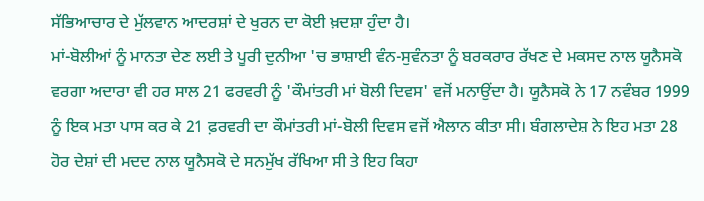ਸੱਭਿਆਚਾਰ ਦੇ ਮੁੱਲਵਾਨ ਆਦਰਸ਼ਾਂ ਦੇ ਖੁਰਨ ਦਾ ਕੋਈ ਖ਼ਦਸ਼ਾ ਹੁੰਦਾ ਹੈ।
ਮਾਂ-ਬੋਲੀਆਂ ਨੂੰ ਮਾਨਤਾ ਦੇਣ ਲਈ ਤੇ ਪੂਰੀ ਦੁਨੀਆ 'ਚ ਭਾਸ਼ਾਈ ਵੰਨ-ਸੁਵੰਨਤਾ ਨੂੰ ਬਰਕਰਾਰ ਰੱਖਣ ਦੇ ਮਕਸਦ ਨਾਲ ਯੂਨੈਸਕੋ ਵਰਗਾ ਅਦਾਰਾ ਵੀ ਹਰ ਸਾਲ 21 ਫਰਵਰੀ ਨੂੰ 'ਕੌਮਾਂਤਰੀ ਮਾਂ ਬੋਲੀ ਦਿਵਸ' ਵਜੋਂ ਮਨਾਉਂਦਾ ਹੈ। ਯੂਨੈਸਕੋ ਨੇ 17 ਨਵੰਬਰ 1999 ਨੂੰ ਇਕ ਮਤਾ ਪਾਸ ਕਰ ਕੇ 21 ਫ਼ਰਵਰੀ ਦਾ ਕੌਮਾਂਤਰੀ ਮਾਂ-ਬੋਲੀ ਦਿਵਸ ਵਜੋਂ ਐਲਾਨ ਕੀਤਾ ਸੀ। ਬੰਗਲਾਦੇਸ਼ ਨੇ ਇਹ ਮਤਾ 28 ਹੋਰ ਦੇਸ਼ਾਂ ਦੀ ਮਦਦ ਨਾਲ ਯੂਨੈਸਕੋ ਦੇ ਸਨਮੁੱਖ ਰੱਖਿਆ ਸੀ ਤੇ ਇਹ ਕਿਹਾ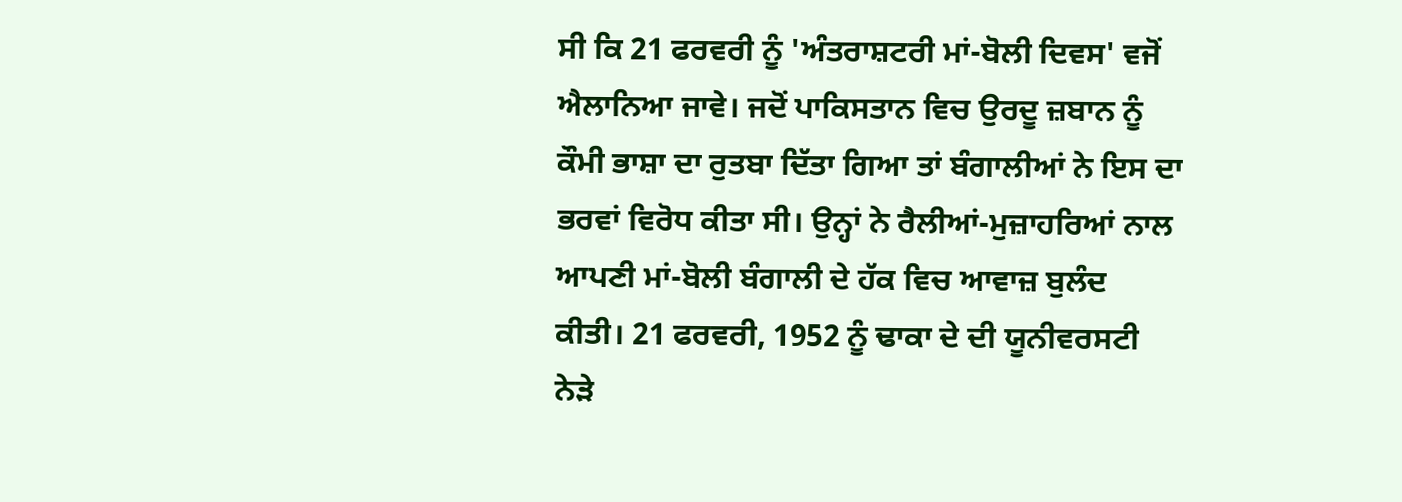ਸੀ ਕਿ 21 ਫਰਵਰੀ ਨੂੰ 'ਅੰਤਰਾਸ਼ਟਰੀ ਮਾਂ-ਬੋਲੀ ਦਿਵਸ' ਵਜੋਂ ਐਲਾਨਿਆ ਜਾਵੇ। ਜਦੋਂ ਪਾਕਿਸਤਾਨ ਵਿਚ ਉਰਦੂ ਜ਼ਬਾਨ ਨੂੰ ਕੌਮੀ ਭਾਸ਼ਾ ਦਾ ਰੁਤਬਾ ਦਿੱਤਾ ਗਿਆ ਤਾਂ ਬੰਗਾਲੀਆਂ ਨੇ ਇਸ ਦਾ ਭਰਵਾਂ ਵਿਰੋਧ ਕੀਤਾ ਸੀ। ਉਨ੍ਹਾਂ ਨੇ ਰੈਲੀਆਂ-ਮੁਜ਼ਾਹਰਿਆਂ ਨਾਲ ਆਪਣੀ ਮਾਂ-ਬੋਲੀ ਬੰਗਾਲੀ ਦੇ ਹੱਕ ਵਿਚ ਆਵਾਜ਼ ਬੁਲੰਦ ਕੀਤੀ। 21 ਫਰਵਰੀ, 1952 ਨੂੰ ਢਾਕਾ ਦੇ ਦੀ ਯੂਨੀਵਰਸਟੀ ਨੇੜੇ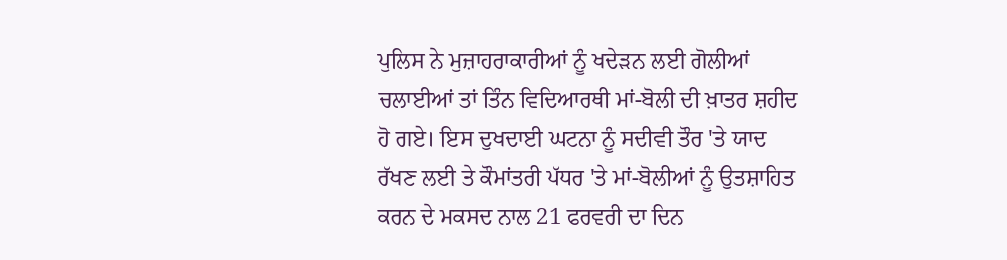ਪੁਲਿਸ ਨੇ ਮੁਜ਼ਾਹਰਾਕਾਰੀਆਂ ਨੂੰ ਖਦੇੜਨ ਲਈ ਗੋਲੀਆਂ ਚਲਾਈਆਂ ਤਾਂ ਤਿੰਨ ਵਿਦਿਆਰਥੀ ਮਾਂ-ਬੋਲੀ ਦੀ ਖ਼ਾਤਰ ਸ਼ਹੀਦ ਹੋ ਗਏ। ਇਸ ਦੁਖਦਾਈ ਘਟਨਾ ਨੂੰ ਸਦੀਵੀ ਤੌਰ 'ਤੇ ਯਾਦ ਰੱਖਣ ਲਈ ਤੇ ਕੌਮਾਂਤਰੀ ਪੱਧਰ 'ਤੇ ਮਾਂ-ਬੋਲੀਆਂ ਨੂੰ ਉਤਸ਼ਾਹਿਤ ਕਰਨ ਦੇ ਮਕਸਦ ਨਾਲ 21 ਫਰਵਰੀ ਦਾ ਦਿਨ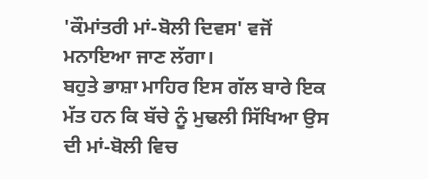'ਕੌਮਾਂਤਰੀ ਮਾਂ-ਬੋਲੀ ਦਿਵਸ' ਵਜੋਂ ਮਨਾਇਆ ਜਾਣ ਲੱਗਾ।
ਬਹੁਤੇ ਭਾਸ਼ਾ ਮਾਹਿਰ ਇਸ ਗੱਲ ਬਾਰੇ ਇਕ ਮੱਤ ਹਨ ਕਿ ਬੱਚੇ ਨੂੰ ਮੁਢਲੀ ਸਿੱਖਿਆ ਉਸ ਦੀ ਮਾਂ-ਬੋਲੀ ਵਿਚ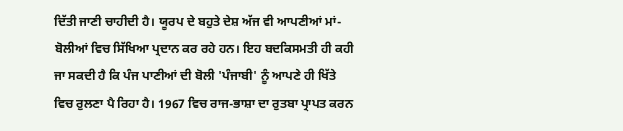ਦਿੱਤੀ ਜਾਣੀ ਚਾਹੀਦੀ ਹੈ। ਯੂਰਪ ਦੇ ਬਹੁਤੇ ਦੇਸ਼ ਅੱਜ ਵੀ ਆਪਣੀਆਂ ਮਾਂ-ਬੋਲੀਆਂ ਵਿਚ ਸਿੱਖਿਆ ਪ੍ਰਦਾਨ ਕਰ ਰਹੇ ਹਨ। ਇਹ ਬਦਕਿਸਮਤੀ ਹੀ ਕਹੀ ਜਾ ਸਕਦੀ ਹੈ ਕਿ ਪੰਜ ਪਾਣੀਆਂ ਦੀ ਬੋਲੀ 'ਪੰਜਾਬੀ' ਨੂੰ ਆਪਣੇ ਹੀ ਖਿੱਤੇ ਵਿਚ ਰੁਲਣਾ ਪੈ ਰਿਹਾ ਹੈ। 1967 ਵਿਚ ਰਾਜ-ਭਾਸ਼ਾ ਦਾ ਰੁਤਬਾ ਪ੍ਰਾਪਤ ਕਰਨ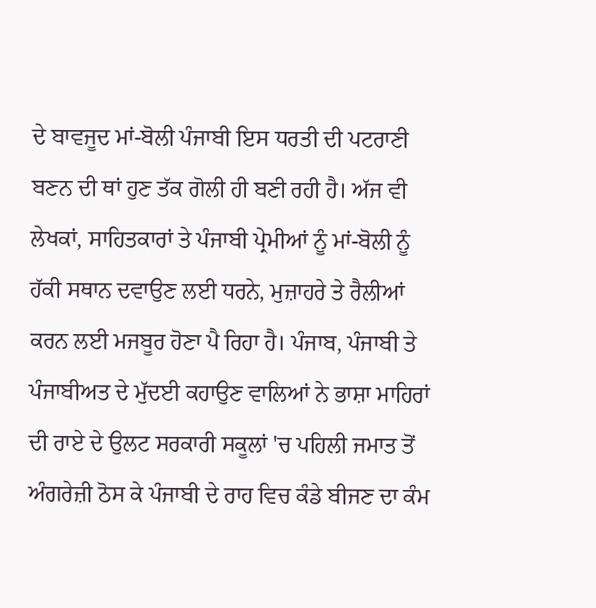ਦੇ ਬਾਵਜੂਦ ਮਾਂ-ਬੋਲੀ ਪੰਜਾਬੀ ਇਸ ਧਰਤੀ ਦੀ ਪਟਰਾਣੀ ਬਣਨ ਦੀ ਥਾਂ ਹੁਣ ਤੱਕ ਗੋਲੀ ਹੀ ਬਣੀ ਰਹੀ ਹੈ। ਅੱਜ ਵੀ ਲੇਖਕਾਂ, ਸਾਹਿਤਕਾਰਾਂ ਤੇ ਪੰਜਾਬੀ ਪ੍ਰੇਮੀਆਂ ਨੂੰ ਮਾਂ-ਬੋਲੀ ਨੂੰ ਹੱਕੀ ਸਥਾਨ ਦਵਾਉਣ ਲਈ ਧਰਨੇ, ਮੁਜ਼ਾਹਰੇ ਤੇ ਰੈਲੀਆਂ ਕਰਨ ਲਈ ਮਜਬੂਰ ਹੋਣਾ ਪੈ ਰਿਹਾ ਹੈ। ਪੰਜਾਬ, ਪੰਜਾਬੀ ਤੇ ਪੰਜਾਬੀਅਤ ਦੇ ਮੁੱਦਈ ਕਹਾਉਣ ਵਾਲਿਆਂ ਨੇ ਭਾਸ਼ਾ ਮਾਹਿਰਾਂ ਦੀ ਰਾਏ ਦੇ ਉਲਟ ਸਰਕਾਰੀ ਸਕੂਲਾਂ 'ਚ ਪਹਿਲੀ ਜਮਾਤ ਤੋਂ ਅੰਗਰੇਜ਼ੀ ਠੋਸ ਕੇ ਪੰਜਾਬੀ ਦੇ ਰਾਹ ਵਿਚ ਕੰਡੇ ਬੀਜਣ ਦਾ ਕੰਮ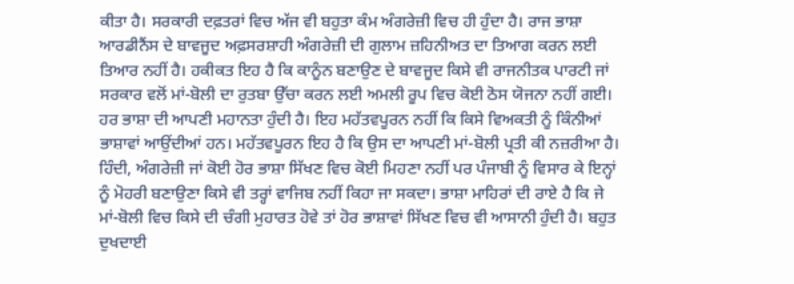ਕੀਤਾ ਹੈ। ਸਰਕਾਰੀ ਦਫ਼ਤਰਾਂ ਵਿਚ ਅੱਜ ਵੀ ਬਹੁਤਾ ਕੰਮ ਅੰਗਰੇਜ਼ੀ ਵਿਚ ਹੀ ਹੁੰਦਾ ਹੈ। ਰਾਜ ਭਾਸ਼ਾ ਆਰਡੀਨੈਂਸ ਦੇ ਬਾਵਜੂਦ ਅਫ਼ਸਰਸ਼ਾਹੀ ਅੰਗਰੇਜ਼ੀ ਦੀ ਗੁਲਾਮ ਜ਼ਹਿਨੀਅਤ ਦਾ ਤਿਆਗ ਕਰਨ ਲਈ ਤਿਆਰ ਨਹੀਂ ਹੈ। ਹਕੀਕਤ ਇਹ ਹੈ ਕਿ ਕਾਨੂੰਨ ਬਣਾਉਣ ਦੇ ਬਾਵਜੂਦ ਕਿਸੇ ਵੀ ਰਾਜਨੀਤਕ ਪਾਰਟੀ ਜਾਂ ਸਰਕਾਰ ਵਲੋਂ ਮਾਂ-ਬੋਲੀ ਦਾ ਰੁਤਬਾ ਉੱਚਾ ਕਰਨ ਲਈ ਅਮਲੀ ਰੂਪ ਵਿਚ ਕੋਈ ਠੋਸ ਯੋਜਨਾ ਨਹੀਂ ਗਈ।
ਹਰ ਭਾਸ਼ਾ ਦੀ ਆਪਣੀ ਮਹਾਨਤਾ ਹੁੰਦੀ ਹੈ। ਇਹ ਮਹੱਤਵਪੂਰਨ ਨਹੀਂ ਕਿ ਕਿਸੇ ਵਿਅਕਤੀ ਨੂੰ ਕਿੰਨੀਆਂ ਭਾਸ਼ਾਵਾਂ ਆਉਂਦੀਆਂ ਹਨ। ਮਹੱਤਵਪੂਰਨ ਇਹ ਹੈ ਕਿ ਉਸ ਦਾ ਆਪਣੀ ਮਾਂ-ਬੋਲੀ ਪ੍ਰਤੀ ਕੀ ਨਜ਼ਰੀਆ ਹੈ। ਹਿੰਦੀ, ਅੰਗਰੇਜ਼ੀ ਜਾਂ ਕੋਈ ਹੋਰ ਭਾਸ਼ਾ ਸਿੱਖਣ ਵਿਚ ਕੋਈ ਮਿਹਣਾ ਨਹੀਂ ਪਰ ਪੰਜਾਬੀ ਨੂੰ ਵਿਸਾਰ ਕੇ ਇਨ੍ਹਾਂ ਨੂੰ ਮੋਹਰੀ ਬਣਾਉਣਾ ਕਿਸੇ ਵੀ ਤਰ੍ਹਾਂ ਵਾਜਿਬ ਨਹੀਂ ਕਿਹਾ ਜਾ ਸਕਦਾ। ਭਾਸ਼ਾ ਮਾਹਿਰਾਂ ਦੀ ਰਾਏ ਹੈ ਕਿ ਜੇ ਮਾਂ-ਬੋਲੀ ਵਿਚ ਕਿਸੇ ਦੀ ਚੰਗੀ ਮੁਹਾਰਤ ਹੋਵੇ ਤਾਂ ਹੋਰ ਭਾਸ਼ਾਵਾਂ ਸਿੱਖਣ ਵਿਚ ਵੀ ਆਸਾਨੀ ਹੁੰਦੀ ਹੈ। ਬਹੁਤ ਦੁਖਦਾਈ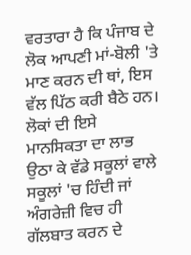ਵਰਤਾਰਾ ਹੈ ਕਿ ਪੰਜਾਬ ਦੇ ਲੋਕ ਆਪਣੀ ਮਾਂ-ਬੋਲੀ 'ਤੇ ਮਾਣ ਕਰਨ ਦੀ ਥਾਂ, ਇਸ ਵੱਲ ਪਿੱਠ ਕਰੀ ਬੈਠੇ ਹਨ। ਲੋਕਾਂ ਦੀ ਇਸੇ ਮਾਨਸਿਕਤਾ ਦਾ ਲਾਭ ਉਠਾ ਕੇ ਵੱਡੇ ਸਕੂਲਾਂ ਵਾਲੇ ਸਕੂਲਾਂ 'ਚ ਹਿੰਦੀ ਜਾਂ ਅੰਗਰੇਜ਼ੀ ਵਿਚ ਹੀ ਗੱਲਬਾਤ ਕਰਨ ਦੇ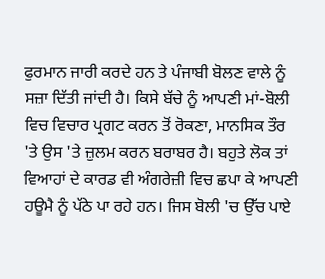ਫੁਰਮਾਨ ਜਾਰੀ ਕਰਦੇ ਹਨ ਤੇ ਪੰਜਾਬੀ ਬੋਲਣ ਵਾਲੇ ਨੂੰ ਸਜ਼ਾ ਦਿੱਤੀ ਜਾਂਦੀ ਹੈ। ਕਿਸੇ ਬੱਚੇ ਨੂੰ ਆਪਣੀ ਮਾਂ-ਬੋਲੀ ਵਿਚ ਵਿਚਾਰ ਪ੍ਰਗਟ ਕਰਨ ਤੋਂ ਰੋਕਣਾ, ਮਾਨਸਿਕ ਤੌਰ 'ਤੇ ਉਸ 'ਤੇ ਜ਼ੁਲਮ ਕਰਨ ਬਰਾਬਰ ਹੈ। ਬਹੁਤੇ ਲੋਕ ਤਾਂ ਵਿਆਹਾਂ ਦੇ ਕਾਰਡ ਵੀ ਅੰਗਰੇਜ਼ੀ ਵਿਚ ਛਪਾ ਕੇ ਆਪਣੀ ਹਊਮੈ ਨੂੰ ਪੱਠੇ ਪਾ ਰਹੇ ਹਨ। ਜਿਸ ਬੋਲੀ 'ਚ ਉੱਚ ਪਾਏ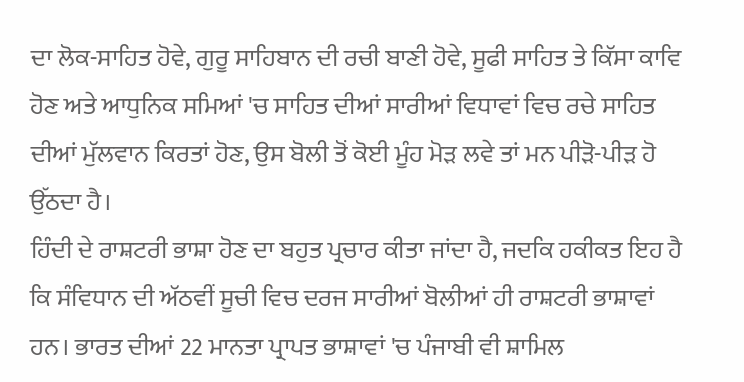ਦਾ ਲੋਕ-ਸਾਹਿਤ ਹੋਵੇ, ਗੁਰੂ ਸਾਹਿਬਾਨ ਦੀ ਰਚੀ ਬਾਣੀ ਹੋਵੇ, ਸੂਫੀ ਸਾਹਿਤ ਤੇ ਕਿੱਸਾ ਕਾਵਿ ਹੋਣ ਅਤੇ ਆਧੁਨਿਕ ਸਮਿਆਂ 'ਚ ਸਾਹਿਤ ਦੀਆਂ ਸਾਰੀਆਂ ਵਿਧਾਵਾਂ ਵਿਚ ਰਚੇ ਸਾਹਿਤ ਦੀਆਂ ਮੁੱਲਵਾਨ ਕਿਰਤਾਂ ਹੋਣ, ਉਸ ਬੋਲੀ ਤੋਂ ਕੋਈ ਮੂੰਹ ਮੋੜ ਲਵੇ ਤਾਂ ਮਨ ਪੀੜੋ-ਪੀੜ ਹੋ ਉੱਠਦਾ ਹੈ।
ਹਿੰਦੀ ਦੇ ਰਾਸ਼ਟਰੀ ਭਾਸ਼ਾ ਹੋਣ ਦਾ ਬਹੁਤ ਪ੍ਰਚਾਰ ਕੀਤਾ ਜਾਂਦਾ ਹੈ, ਜਦਕਿ ਹਕੀਕਤ ਇਹ ਹੈ ਕਿ ਸੰਵਿਧਾਨ ਦੀ ਅੱਠਵੀਂ ਸੂਚੀ ਵਿਚ ਦਰਜ ਸਾਰੀਆਂ ਬੋਲੀਆਂ ਹੀ ਰਾਸ਼ਟਰੀ ਭਾਸ਼ਾਵਾਂ ਹਨ। ਭਾਰਤ ਦੀਆਂ 22 ਮਾਨਤਾ ਪ੍ਰਾਪਤ ਭਾਸ਼ਾਵਾਂ 'ਚ ਪੰਜਾਬੀ ਵੀ ਸ਼ਾਮਿਲ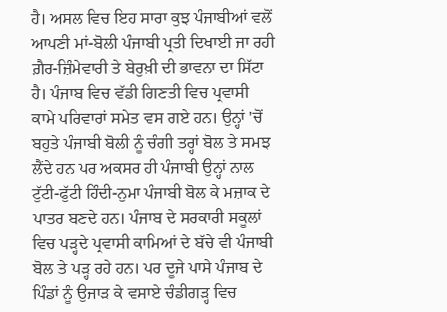ਹੈ। ਅਸਲ ਵਿਚ ਇਹ ਸਾਰਾ ਕੁਝ ਪੰਜਾਬੀਆਂ ਵਲੋਂ ਆਪਣੀ ਮਾਂ-ਬੋਲੀ ਪੰਜਾਬੀ ਪ੍ਰਤੀ ਦਿਖਾਈ ਜਾ ਰਹੀ ਗ਼ੈਰ-ਜ਼ਿੰਮੇਵਾਰੀ ਤੇ ਬੇਰੁਖ਼ੀ ਦੀ ਭਾਵਨਾ ਦਾ ਸਿੱਟਾ ਹੈ। ਪੰਜਾਬ ਵਿਚ ਵੱਡੀ ਗਿਣਤੀ ਵਿਚ ਪ੍ਰਵਾਸੀ ਕਾਮੇ ਪਰਿਵਾਰਾਂ ਸਮੇਤ ਵਸ ਗਏ ਹਨ। ਉਨ੍ਹਾਂ 'ਚੋਂ ਬਹੁਤੇ ਪੰਜਾਬੀ ਬੋਲੀ ਨੂੰ ਚੰਗੀ ਤਰ੍ਹਾਂ ਬੋਲ ਤੇ ਸਮਝ ਲੈਂਦੇ ਹਨ ਪਰ ਅਕਸਰ ਹੀ ਪੰਜਾਬੀ ਉਨ੍ਹਾਂ ਨਾਲ ਟੁੱਟੀ-ਫੁੱਟੀ ਹਿੰਦੀ-ਨੁਮਾ ਪੰਜਾਬੀ ਬੋਲ ਕੇ ਮਜ਼ਾਕ ਦੇ ਪਾਤਰ ਬਣਦੇ ਹਨ। ਪੰਜਾਬ ਦੇ ਸਰਕਾਰੀ ਸਕੂਲਾਂ ਵਿਚ ਪੜ੍ਹਦੇ ਪ੍ਰਵਾਸੀ ਕਾਮਿਆਂ ਦੇ ਬੱਚੇ ਵੀ ਪੰਜਾਬੀ ਬੋਲ ਤੇ ਪੜ੍ਹ ਰਹੇ ਹਨ। ਪਰ ਦੂਜੇ ਪਾਸੇ ਪੰਜਾਬ ਦੇ ਪਿੰਡਾਂ ਨੂੰ ਉਜਾੜ ਕੇ ਵਸਾਏ ਚੰਡੀਗੜ੍ਹ ਵਿਚ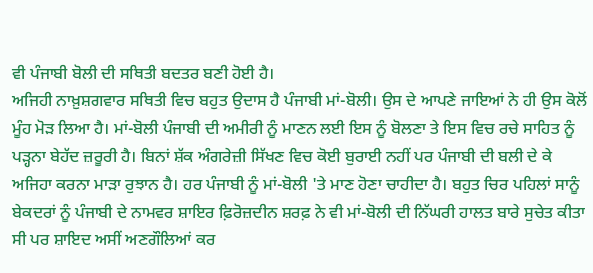ਵੀ ਪੰਜਾਬੀ ਬੋਲੀ ਦੀ ਸਥਿਤੀ ਬਦਤਰ ਬਣੀ ਹੋਈ ਹੈ।
ਅਜਿਹੀ ਨਾਖ਼ੁਸ਼ਗਵਾਰ ਸਥਿਤੀ ਵਿਚ ਬਹੁਤ ਉਦਾਸ ਹੈ ਪੰਜਾਬੀ ਮਾਂ-ਬੋਲੀ। ਉਸ ਦੇ ਆਪਣੇ ਜਾਇਆਂ ਨੇ ਹੀ ਉਸ ਕੋਲੋਂ ਮੂੰਹ ਮੋੜ ਲਿਆ ਹੈ। ਮਾਂ-ਬੋਲੀ ਪੰਜਾਬੀ ਦੀ ਅਮੀਰੀ ਨੂੰ ਮਾਣਨ ਲਈ ਇਸ ਨੂੰ ਬੋਲਣਾ ਤੇ ਇਸ ਵਿਚ ਰਚੇ ਸਾਹਿਤ ਨੂੰ ਪੜ੍ਹਨਾ ਬੇਹੱਦ ਜ਼ਰੂਰੀ ਹੈ। ਬਿਨਾਂ ਸ਼ੱਕ ਅੰਗਰੇਜ਼ੀ ਸਿੱਖਣ ਵਿਚ ਕੋਈ ਬੁਰਾਈ ਨਹੀਂ ਪਰ ਪੰਜਾਬੀ ਦੀ ਬਲੀ ਦੇ ਕੇ ਅਜਿਹਾ ਕਰਨਾ ਮਾੜਾ ਰੁਝਾਨ ਹੈ। ਹਰ ਪੰਜਾਬੀ ਨੂੰ ਮਾਂ-ਬੋਲੀ 'ਤੇ ਮਾਣ ਹੋਣਾ ਚਾਹੀਦਾ ਹੈ। ਬਹੁਤ ਚਿਰ ਪਹਿਲਾਂ ਸਾਨੂੰ ਬੇਕਦਰਾਂ ਨੂੰ ਪੰਜਾਬੀ ਦੇ ਨਾਮਵਰ ਸ਼ਾਇਰ ਫ਼ਿਰੋਜ਼ਦੀਨ ਸ਼ਰਫ਼ ਨੇ ਵੀ ਮਾਂ-ਬੋਲੀ ਦੀ ਨਿੱਘਰੀ ਹਾਲਤ ਬਾਰੇ ਸੁਚੇਤ ਕੀਤਾ ਸੀ ਪਰ ਸ਼ਾਇਦ ਅਸੀਂ ਅਣਗੌਲਿਆਂ ਕਰ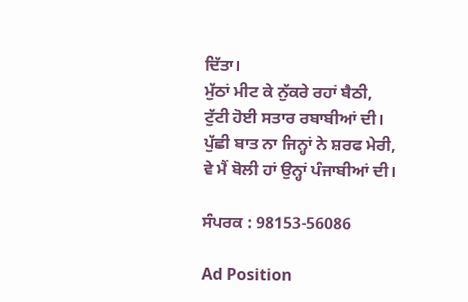ਦਿੱਤਾ।
ਮੁੱਠਾਂ ਮੀਟ ਕੇ ਨੁੱਕਰੇ ਰਹਾਂ ਬੈਠੀ,
ਟੁੱਟੀ ਹੋਈ ਸਤਾਰ ਰਬਾਬੀਆਂ ਦੀ।
ਪੁੱਛੀ ਬਾਤ ਨਾ ਜਿਨ੍ਹਾਂ ਨੇ ਸ਼ਰਫ ਮੇਰੀ,
ਵੇ ਮੈਂ ਬੋਲੀ ਹਾਂ ਉਨ੍ਹਾਂ ਪੰਜਾਬੀਆਂ ਦੀ।

ਸੰਪਰਕ : 98153-56086

Ad Position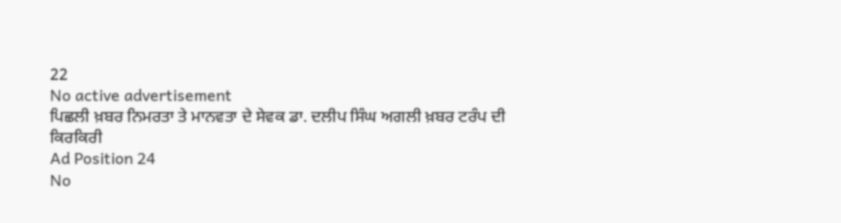22
No active advertisement
ਪਿਛਲੀ ਖ਼ਬਰ ਨਿਮਰਤਾ ਤੇ ਮਾਨਵਤਾ ਦੇ ਸੇਵਕ ਡਾ. ਦਲੀਪ ਸਿੰਘ ਅਗਲੀ ਖ਼ਬਰ ਟਰੰਪ ਦੀ ਕਿਰਕਿਰੀ
Ad Position 24
No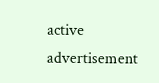active advertisement